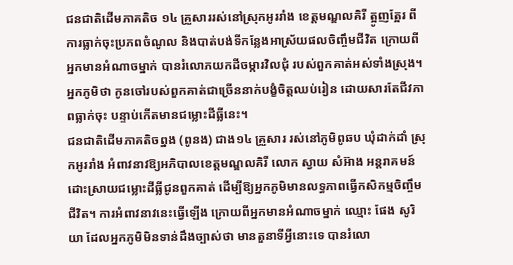ជនជាតិដើមភាគតិច ១៤ គ្រួសាររស់នៅស្រុកអូររាំង ខេត្តមណ្ឌលគិរី ត្អូញត្អែរ ពីការធ្លាក់ចុះប្រភពចំណូល និងបាត់បង់ទីកន្លែងអាស្រ័យផលចិញ្ចឹមជីវិត ក្រោយពីអ្នកមានអំណាចម្នាក់ បានរំលោភយកដីចម្ការវិលជុំ របស់ពួកគាត់អស់ទាំងស្រុង។ អ្នកភូមិថា កូនចៅរបស់ពួកគាត់ជាច្រើននាក់បង្ខំចិត្តឈប់រៀន ដោយសារតែជីវភាពធ្លាក់ចុះ បន្ទាប់កើតមានជម្លោះដីធ្លីនេះ។
ជនជាតិដើមភាគតិចព្នង (ពូនង) ជាង១៤ គ្រួសារ រស់នៅភូមិពូឆប ឃុំដាក់ដាំ ស្រុកអូររាំង អំពាវនាវឱ្យអភិបាលខេត្តមណ្ឌលគិរី លោក ស្វាយ សំអ៊ាង អន្តរាគមន៍ដោះស្រាយជម្លោះដីធ្លីជូនពួកគាត់ ដើម្បីឱ្យអ្នកភូមិមានលទ្ធភាពធ្វើកសិកម្មចិញ្ចឹមជីវិត។ ការអំពាវនាវនេះធ្វើឡើង ក្រោយពីអ្នកមានអំណាចម្នាក់ ឈ្មោះ ផែង សូរិយា ដែលអ្នកភូមិមិនទាន់ដឹងច្បាស់ថា មានតួនាទីអ្វីនោះទេ បានរំលោ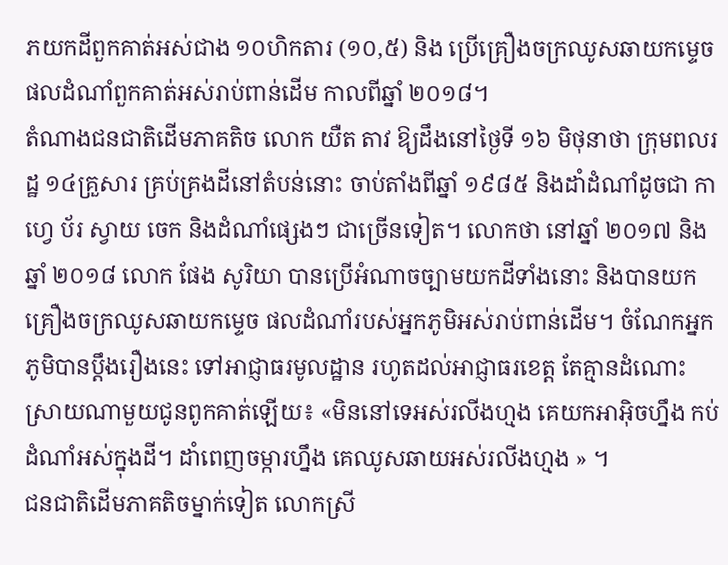ភយកដីពួកគាត់អស់ជាង ១០ហិកតារ (១០,៥) និង ប្រើគ្រឿងចក្រឈូសឆាយកម្ទេចផលដំណាំពួកគាត់អស់រាប់ពាន់ដើម កាលពីឆ្នាំ ២០១៨។
តំណាងជនជាតិដើមភាគតិច លោក យឺត តាវ ឱ្យដឹងនៅថ្ងៃទី ១៦ មិថុនាថា ក្រុមពលរដ្ឋ ១៤គ្រួសារ គ្រប់គ្រងដីនៅតំបន់នោះ ចាប់តាំងពីឆ្នាំ ១៩៨៥ និងដាំដំណាំដូចជា កាហ្វេ ប័រ ស្វាយ ចេក និងដំណាំផ្សេងៗ ជាច្រើនទៀត។ លោកថា នៅឆ្នាំ ២០១៧ និង ឆ្នាំ ២០១៨ លោក ផែង សូរិយា បានប្រើអំណាចច្បាមយកដីទាំងនោះ និងបានយកគ្រឿងចក្រឈូសឆាយកម្ទេច ផលដំណាំរបស់អ្នកភូមិអស់រាប់ពាន់ដើម។ ចំណែកអ្នកភូមិបានប្តឹងរឿងនេះ ទៅអាជ្ញាធរមូលដ្ឋាន រហូតដល់អាជ្ញាធរខេត្ត តែគ្មានដំណោះស្រាយណាមួយជូនពូកគាត់ឡើយ៖ «មិននៅទេអស់រលីងហ្មង គេយកអាអ៊ិចហ្នឹង កប់ដំណាំអស់ក្នុងដី។ ដាំពេញចម្ការហ្នឹង គេឈូសឆាយអស់រលីងហ្មង » ។
ជនជាតិដើមភាគតិចម្នាក់ទៀត លោកស្រី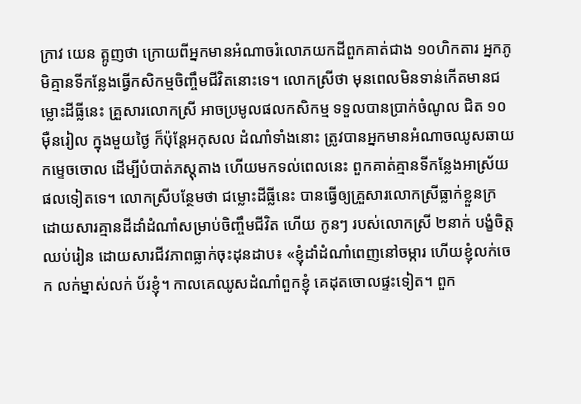ក្រាវ យេន ត្អូញថា ក្រោយពីអ្នកមានអំណាចរំលោភយកដីពួកគាត់ជាង ១០ហិកតារ អ្នកភូមិគ្មានទីកន្លែងធ្វើកសិកម្មចិញ្ចឹមជីវិតនោះទេ។ លោកស្រីថា មុនពេលមិនទាន់កើតមានជម្លោះដីធ្លីនេះ គ្រួសារលោកស្រី អាចប្រមូលផលកសិកម្ម ទទួលបានប្រាក់ចំណូល ជិត ១០ម៉ឺនរៀល ក្នុងមួយថ្ងៃ ក៏ប៉ុន្តែអកុសល ដំណាំទាំងនោះ ត្រូវបានអ្នកមានអំណាចឈូសឆាយ កម្ទេចចោល ដើម្បីបំបាត់ភស្តុតាង ហើយមកទល់ពេលនេះ ពួកគាត់គ្មានទីកន្លែងអាស្រ័យផលទៀតទេ។ លោកស្រីបន្ថែមថា ជម្លោះដីធ្លីនេះ បានធ្វើឲ្យគ្រួសារលោកស្រីធ្លាក់ខ្លួនក្រ ដោយសារគ្មានដីដាំដំណាំសម្រាប់ចិញ្ចឹមជីវិត ហើយ កូនៗ របស់លោកស្រី ២នាក់ បង្ខំចិត្តឈប់រៀន ដោយសារជីវភាពធ្លាក់ចុះដុនដាប៖ «ខ្ញុំដាំដំណាំពេញនៅចម្ការ ហើយខ្ញុំលក់ចេក លក់ម្នាស់លក់ ប័រខ្ញុំ។ កាលគេឈូសដំណាំពួកខ្ញុំ គេដុតចោលផ្ទះទៀត។ ពួក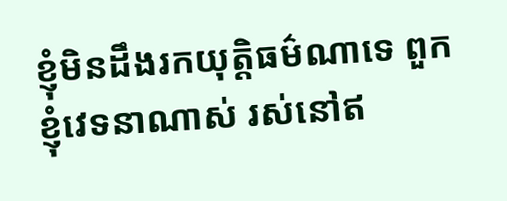ខ្ញុំមិនដឹងរកយុត្តិធម៌ណាទេ ពួកខ្ញុំវេទនាណាស់ រស់នៅឥ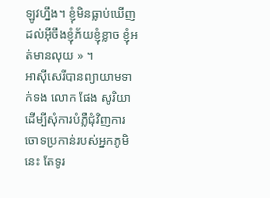ឡូវហ្នឹង។ ខ្ញុំមិនធ្លាប់ឃើញ ដល់អ៊ីចឹងខ្ញុំភ័យខ្ញុំខ្លាច ខ្ញុំអត់មានលុយ » ។
អាស៊ីសេរីបានព្យាយាមទាក់ទង លោក ផែង សូរិយា ដើម្បីសុំការបំភ្លឺជុំវិញការចោទប្រកាន់របស់អ្នកភូមិនេះ តែទូរ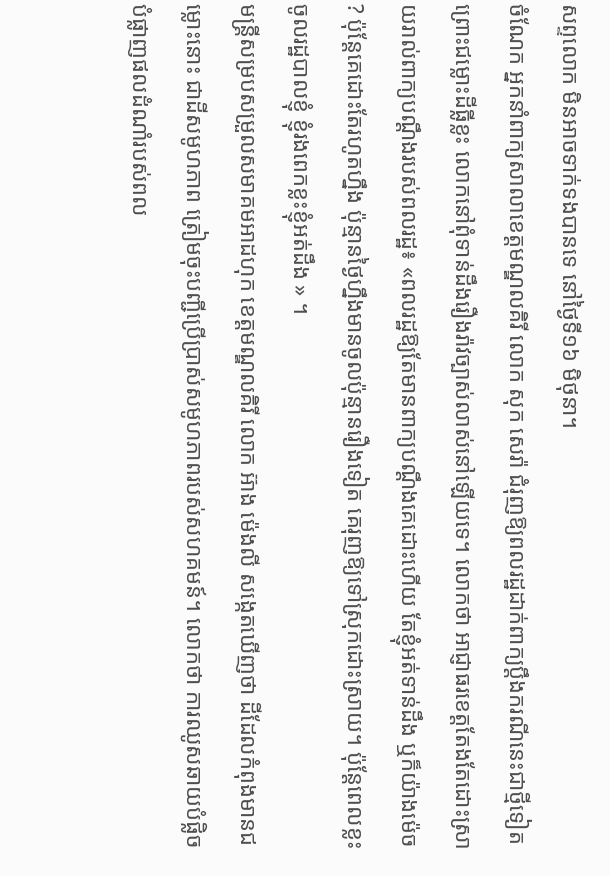សព្ទលោក មិនអាចទាក់ទងបានទេ នៅថ្ងៃទី១៦ មិថុនា។
ចំណែក អ្នកនាំពាក្យសាលាខេត្តមណ្ឌលគិរី លោក សុក សេរ៉ា ជំរុញឱ្យពលរដ្ឋដាក់ពាក្យប្ដឹងករណីនេះជាថ្មីទៀត ព្រោះជម្លោះដីធ្លីខ្លះ លោកនៅពុំទាន់ដឹងរឿងរ៉ាវច្បាស់លាស់នៅឡើយទេ។ លោកថា អាជ្ញាធរខេត្តតែងតែដោះស្រាយរាល់ពាក្យបណ្ដឹងរបស់ពលរដ្ឋ៖ «ពលរដ្ឋឱ្យតែមានពាក្យបណ្ដឹងគេដោះហើយ តែខ្ញុំអត់ទាន់ដឹង ឬក៏យ៉ាងម៉េច ? ប៉ុន្តែគេដោះតែរហូតហ្នឹង ប៉ុន្មានថ្ងៃហ្នឹងមានចូលប៉ុន្មានរឿងទៀត គេរុញឱ្យទៅស្រុកដោះស្រាយ។ ប៉ុន្តែពេលខ្លះចូលរដ្ឋបាលខ្ញុំ ខ្ញុំរងពេកខ្លះខ្ញុំអត់ដឹង » ។
មន្ត្រីសម្របសម្រួលសមាគមអាដហុក ខេត្តមណ្ឌលគិរី លោក អ៊ាង ម៉េងលី សង្កេតឃើញថា ដីដែលកំពុងមានជម្លោះនោះ ជាដីសមូហភាព ត្រៀមចុះបញ្ជីប្រើប្រាស់សមូហភាពរបស់សហគមន៍។ លោកថា ការឈូសឆាយបំផ្លិចបំផ្លាញផលដំណាំរបស់ពល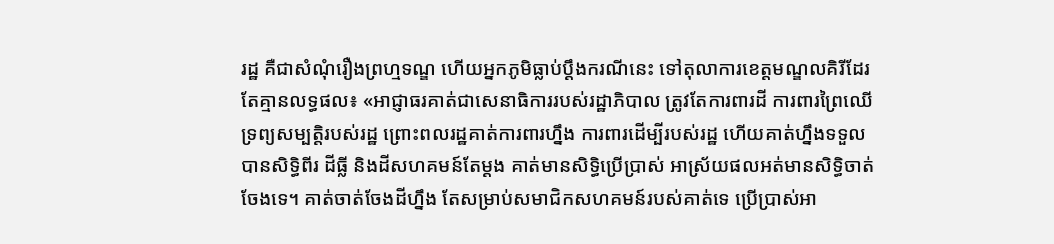រដ្ឋ គឺជាសំណុំរឿងព្រហ្មទណ្ឌ ហើយអ្នកភូមិធ្លាប់ប្ដឹងករណីនេះ ទៅតុលាការខេត្តមណ្ឌលគិរីដែរ តែគ្មានលទ្ធផល៖ «អាជ្ញាធរគាត់ជាសេនាធិការរបស់រដ្ឋាភិបាល ត្រូវតែការពារដី ការពារព្រៃឈើ ទ្រព្យសម្បត្តិរបស់រដ្ឋ ព្រោះពលរដ្ឋគាត់ការពារហ្នឹង ការពារដើម្បីរបស់រដ្ឋ ហើយគាត់ហ្នឹងទទួលបានសិទ្ធិពីរ ដីធ្លី និងដីសហគមន៍តែម្តង គាត់មានសិទ្ធិប្រើប្រាស់ អាស្រ័យផលអត់មានសិទ្ធិចាត់ចែងទេ។ គាត់ចាត់ចែងដីហ្នឹង តែសម្រាប់សមាជិកសហគមន៍របស់គាត់ទេ ប្រើប្រាស់អា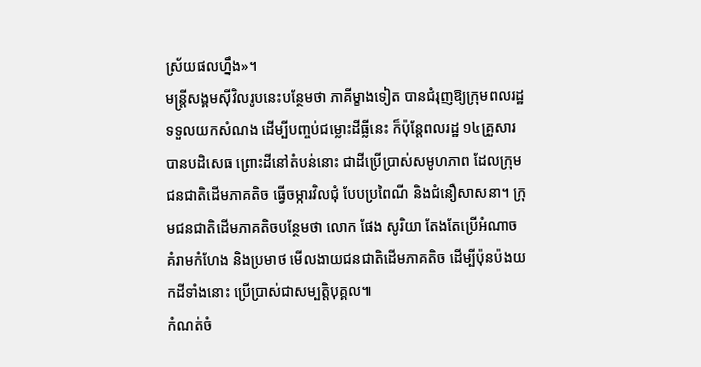ស្រ័យផលហ្នឹង»។
មន្ត្រីសង្គមស៊ីវិលរូបនេះបន្ថែមថា ភាគីម្ខាងទៀត បានជំរុញឱ្យក្រុមពលរដ្ឋទទួលយកសំណង ដើម្បីបញ្ចប់ជម្លោះដីធ្លីនេះ ក៏ប៉ុន្តែពលរដ្ឋ ១៤គ្រួសារបានបដិសេធ ព្រោះដីនៅតំបន់នោះ ជាដីប្រើប្រាស់សមូហភាព ដែលក្រុមជនជាតិដើមភាគតិច ធ្វើចម្ការវិលជុំ បែបប្រពៃណី និងជំនឿសាសនា។ ក្រុមជនជាតិដើមភាគតិចបន្ថែមថា លោក ផែង សូរិយា តែងតែប្រើអំណាច គំរាមកំហែង និងប្រមាថ មើលងាយជនជាតិដើមភាគតិច ដើម្បីប៉ុនប៉ងយកដីទាំងនោះ ប្រើប្រាស់ជាសម្បត្តិបុគ្គល៕
កំណត់ចំ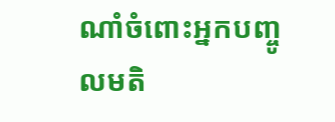ណាំចំពោះអ្នកបញ្ចូលមតិ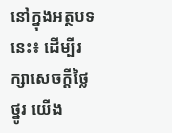នៅក្នុងអត្ថបទនេះ៖ ដើម្បីរក្សាសេចក្ដីថ្លៃថ្នូរ យើង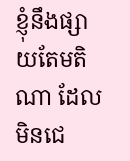ខ្ញុំនឹងផ្សាយតែមតិណា ដែលមិនជេ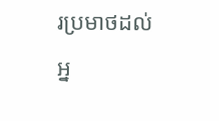រប្រមាថដល់អ្ន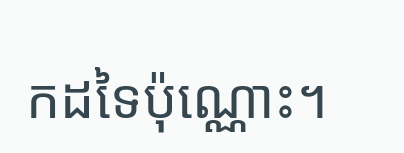កដទៃប៉ុណ្ណោះ។